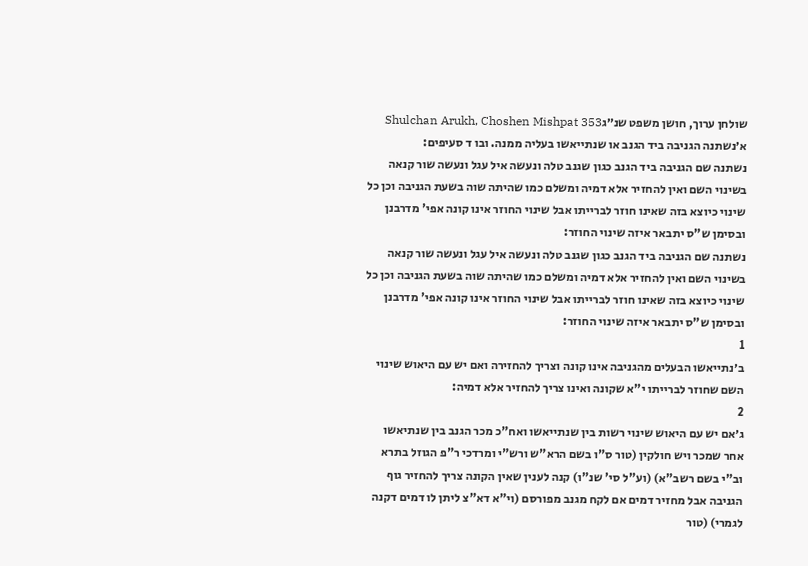שולחן ערוך, חושן משפט שנ״גShulchan Arukh, Choshen Mishpat 353
א׳נשתנה הגניבה ביד הגנב או שנתייאשו בעליה ממנה. ובו ד סעיפים:
נשתנה שם הגניבה ביד הגנב כגון שגנב טלה ונעשה איל עגל ונעשה שור קנאה בשינוי השם ואין להחזיר אלא דמיה ומשלם כמו שהיתה שוה בשעת הגניבה וכן כל שינוי כיוצא בזה שאינו חוזר לברייתו אבל שינוי החוזר אינו קונה אפי' מדרבנן ובסימן ש"ס יתבאר איזה שינוי החוזר:
נשתנה שם הגניבה ביד הגנב כגון שגנב טלה ונעשה איל עגל ונעשה שור קנאה בשינוי השם ואין להחזיר אלא דמיה ומשלם כמו שהיתה שוה בשעת הגניבה וכן כל שינוי כיוצא בזה שאינו חוזר לברייתו אבל שינוי החוזר אינו קונה אפי' מדרבנן ובסימן ש"ס יתבאר איזה שינוי החוזר:
1
ב׳נתייאשו הבעלים מהגניבה אינו קונה וצריך להחזירה ואם יש עם היאוש שינוי השם שחוזר לברייתו י"א שקונה ואינו צריך להחזיר אלא דמיה:
2
ג׳אם יש עם היאוש שינוי רשות בין שנתייאשו ואח"כ מכר הגנב בין שנתיאשו אחר שמכר ויש חולקין (טור ס"ו בשם הרא"ש ורש"י ומרדכי ר"פ הגוזל בתרא וב"י בשם רשב"א) (וע"ל סי' שנ"ו) קנה לענין שאין הקונה צריך להחזיר גוף הגניבה אבל מחזיר דמים אם לקח מגנב מפורסם (וי"א דא"צ ליתן לו דמים דקנה לגמרי) (טור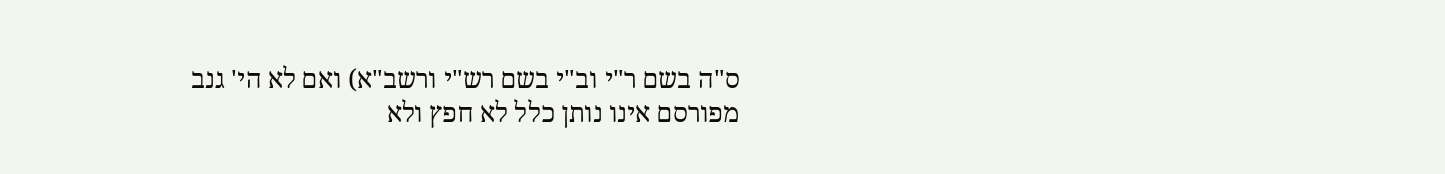ס"ה בשם ר"י וב"י בשם רש"י ורשב"א) ואם לא הי' גנב מפורסם אינו נותן כלל לא חפץ ולא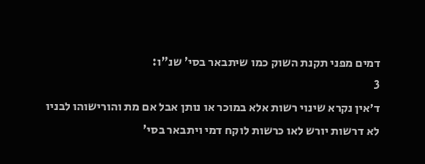דמים מפני תקנת השוק כמו שיתבאר בסי' שנ"ו:
3
ד׳אין נקרא שינוי רשות אלא במוכר או נותן אבל אם מת והורישוהו לבניו לא דרשות יורש לאו כרשות לוקח דמי ויתבאר בסי'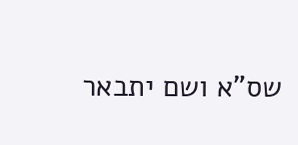שס"א ושם יתבאר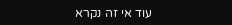עוד אי זה נקרא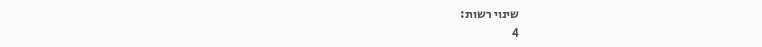שינוי רשות:
4